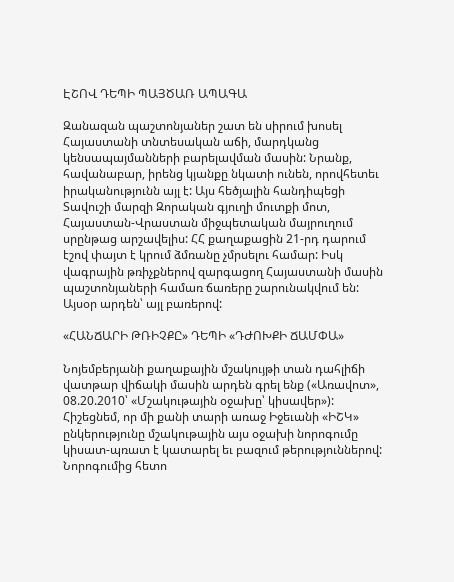ԷՇՈՎ ԴԵՊԻ ՊԱՅԾԱՌ ԱՊԱԳԱ

Զանազան պաշտոնյաներ շատ են սիրում խոսել Հայաստանի տնտեսական աճի, մարդկանց կենսապայմանների բարելավման մասին: Նրանք, հավանաբար, իրենց կյանքը նկատի ունեն, որովհետեւ իրականությունն այլ է: Այս հեծյալին հանդիպեցի Տավուշի մարզի Զորական գյուղի մուտքի մոտ, Հայաստան-Վրաստան միջպետական մայրուղում սրընթաց արշավելիս: ՀՀ քաղաքացին 21-րդ դարում էշով փայտ է կրում ձմռանը չմրսելու համար: Իսկ վագրային թռիչքներով զարգացող Հայաստանի մասին պաշտոնյաների համառ ճառերը շարունակվում են: Այսօր արդեն՝ այլ բառերով:

«ՀԱՆՃԱՐԻ ԹՌԻՉՔԸ» ԴԵՊԻ «ԴԺՈԽՔԻ ՃԱՄՓԱ»

Նոյեմբերյանի քաղաքային մշակույթի տան դահլիճի վատթար վիճակի մասին արդեն գրել ենք («Առավոտ», 08.20.2010՝ «Մշակութային օջախը՝ կիսավեր»): Հիշեցնեմ, որ մի քանի տարի առաջ Իջեւանի «ԻՇԿ» ընկերությունը մշակութային այս օջախի նորոգումը կիսատ-պռատ է կատարել եւ բազում թերություններով:
Նորոգումից հետո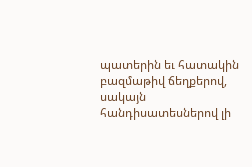պատերին եւ հատակին բազմաթիվ ճեղքերով, սակայն հանդիսատեսներով լի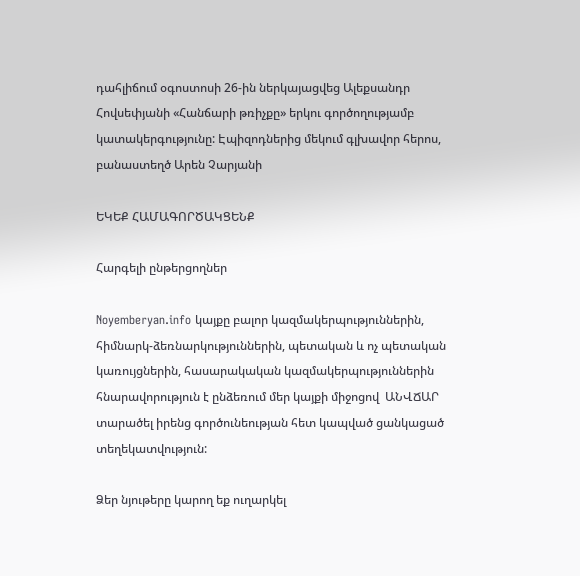դահլիճում օգոստոսի 26-ին ներկայացվեց Ալեքսանդր Հովսեփյանի «Հանճարի թռիչքը» երկու գործողությամբ կատակերգությունը: Էպիզոդներից մեկում գլխավոր հերոս, բանաստեղծ Արեն Չարյանի

ԵԿԵՔ ՀԱՄԱԳՈՐԾԱԿՑԵՆՔ

Հարգելի ընթերցողներ

Noyemberyan.info կայքը բալոր կազմակերպություններին, հիմնարկ-ձեռնարկություններին, պետական և ոչ պետական կառույցներին, հասարակական կազմակերպություններին  հնարավորություն է ընձեռում մեր կայքի միջոցով  ԱՆՎՃԱՐ տարածել իրենց գործունեության հետ կապված ցանկացած տեղեկատվություն:

Ձեր նյութերը կարող եք ուղարկել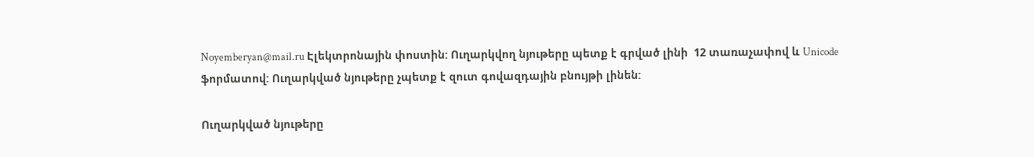Noyemberyan@mail.ru Էլեկտրոնային փոստին: Ուղարկվող նյութերը պետք է գրված լինի  12 տառաչափով և Unicode ֆորմատով: Ուղարկված նյութերը չպետք է զուտ գովազդային բնույթի լինեն:

Ուղարկված նյութերը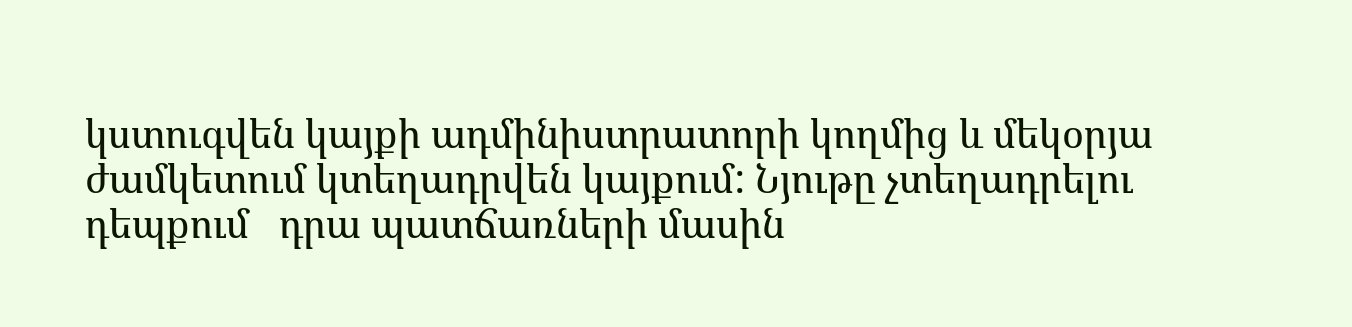կստուգվեն կայքի ադմինիստրատորի կողմից և մեկօրյա ժամկետում կտեղադրվեն կայքում: Նյութը չտեղադրելու դեպքում   դրա պատճառների մասին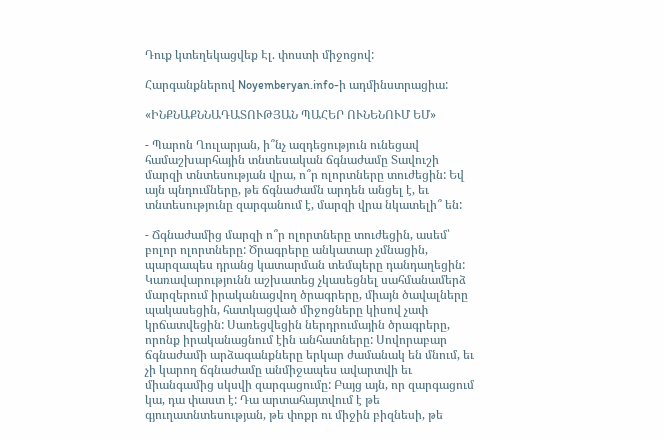Դուք կտեղեկացվեք Էլ. փոստի միջոցով:

Հարգանքներով Noyemberyan.info-ի ադմինստրացիա:

«ԻՆՔՆԱՔՆՆԱԴԱՏՈՒԹՅԱՆ ՊԱՀԵՐ ՈՒՆԵՆՈՒՄ ԵՄ»

- Պարոն Ղուլարյան, ի՞նչ ազդեցություն ունեցավ համաշխարհային տնտեսական ճգնաժամը Տավուշի մարզի տնտեսության վրա, ո՞ր ոլորտները տուժեցին: Եվ այն պնդումները, թե ճգնաժամն արդեն անցել է, եւ տնտեսությունը զարգանում է, մարզի վրա նկատելի՞ են:

- Ճգնաժամից մարզի ո՞ր ոլորտները տուժեցին, ասեմ՝ բոլոր ոլորտները: Ծրագրերը անկատար չմնացին, պարզապես դրանց կատարման տեմպերը դանդաղեցին: Կառավարությունն աշխատեց չկասեցնել սահմանամերձ մարզերում իրականացվող ծրագրերը, միայն ծավալները պակասեցին, հատկացված միջոցները կիսով չափ կրճատվեցին: Սառեցվեցին ներդրումային ծրագրերը, որոնք իրականացնում էին անհատները: Սովորաբար ճգնաժամի արձագանքները երկար ժամանակ են մնում, եւ չի կարող ճգնաժամը անմիջապես ավարտվի եւ միանգամից սկսվի զարգացումը: Բայց այն, որ զարգացում կա, դա փաստ է: Դա արտահայտվում է թե գյուղատնտեսության, թե փոքր ու միջին բիզնեսի, թե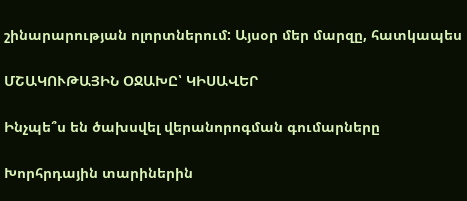շինարարության ոլորտներում: Այսօր մեր մարզը, հատկապես

ՄՇԱԿՈՒԹԱՅԻՆ ՕՋԱԽԸ՝ ԿԻՍԱՎԵՐ

Ինչպե՞ս են ծախսվել վերանորոգման գումարները

Խորհրդային տարիներին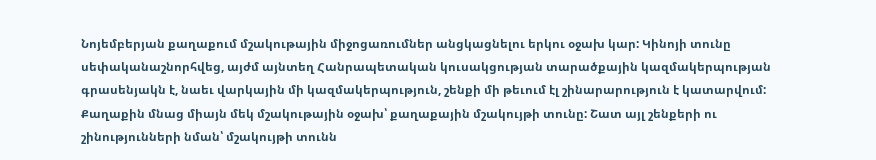Նոյեմբերյան քաղաքում մշակութային միջոցառումներ անցկացնելու երկու օջախ կար: Կինոյի տունը սեփականաշնորհվեց, այժմ այնտեղ Հանրապետական կուսակցության տարածքային կազմակերպության գրասենյակն է, նաեւ վարկային մի կազմակերպություն, շենքի մի թեւում էլ շինարարություն է կատարվում: Քաղաքին մնաց միայն մեկ մշակութային օջախ՝ քաղաքային մշակույթի տունը: Շատ այլ շենքերի ու շինությունների նման՝ մշակույթի տունն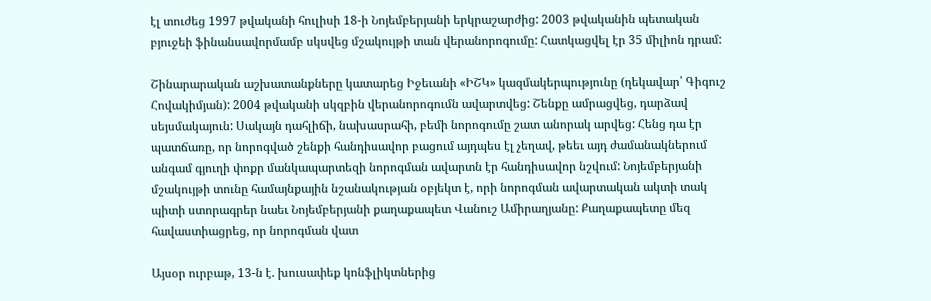էլ տուժեց 1997 թվականի հուլիսի 18-ի Նոյեմբերյանի երկրաշարժից: 2003 թվականին պետական բյուջեի ֆինանսավորմամբ սկսվեց մշակույթի տան վերանորոգումը: Հատկացվել էր 35 միլիոն դրամ:

Շինարարական աշխատանքները կատարեց Իջեւանի «ԻՇԿ» կազմակերպությունը (ղեկավար՝ Գիգուշ Հովակիմյան): 2004 թվականի սկզբին վերանորոգումն ավարտվեց: Շենքը ամրացվեց, դարձավ սեյսմակայուն: Սակայն դահլիճի, նախասրահի, բեմի նորոգումը շատ անորակ արվեց: Հենց դա էր պատճառը, որ նորոգված շենքի հանդիսավոր բացում այդպես էլ չեղավ, թեեւ այդ ժամանակներում անգամ գյուղի փոքր մանկապարտեզի նորոգման ավարտն էր հանդիսավոր նշվում: Նոյեմբերյանի մշակույթի տունը համայնքային նշանակության օբյեկտ է, որի նորոգման ավարտական ակտի տակ պիտի ստորագրեր նաեւ Նոյեմբերյանի քաղաքապետ Վանուշ Ամիրաղյանը: Քաղաքապետը մեզ հավաստիացրեց, որ նորոգման վատ

Այսօր ուրբաթ, 13-ն է. խուսափեք կոնֆլիկտներից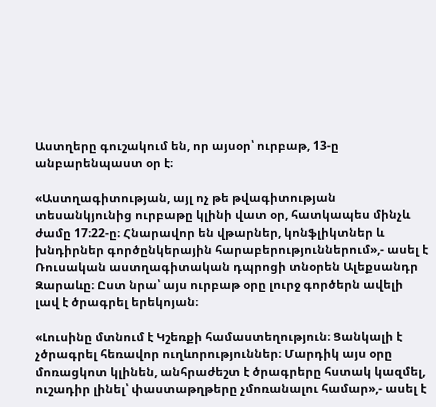Աստղերը գուշակում են, որ այսօր՝ ուրբաթ, 13-ը անբարենպաստ օր է։

«Աստղագիտության, այլ ոչ թե թվագիտության տեսանկյունից ուրբաթը կլինի վատ օր, հատկապես մինչև ժամը 17։22-ը։ Հնարավոր են վթարներ, կոնֆլիկտներ և խնդիրներ գործընկերային հարաբերություններում»,- ասել է Ռուսական աստղագիտական դպրոցի տնօրեն Ալեքսանդր Զարաևը։ Ըստ նրա՝ այս ուրբաթ օրը լուրջ գործերն ավելի լավ է ծրագրել երեկոյան։

«Լուսինը մտնում է Կշեռքի համաստեղություն։ Ցանկալի է չծրագրել հեռավոր ուղևորություններ։ Մարդիկ այս օրը մոռացկոտ կլինեն, անհրաժեշտ է ծրագրերը հստակ կազմել, ուշադիր լինել՝ փաստաթղթերը չմոռանալու համար»,- ասել է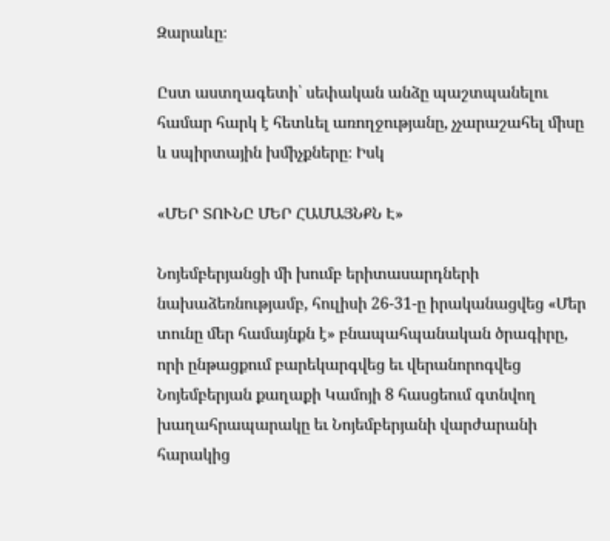Զարաևը։

Ըստ աստղագետի՝ սեփական անձը պաշտպանելու համար հարկ է հետևել առողջությանը, չչարաշահել միսը և սպիրտային խմիչքները։ Իսկ

«ՄԵՐ ՏՈՒՆԸ ՄԵՐ ՀԱՄԱՅՆՔՆ Է»

Նոյեմբերյանցի մի խումբ երիտասարդների նախաձեռնությամբ, հուլիսի 26-31-ը իրականացվեց «Մեր տունը մեր համայնքն է» բնապահպանական ծրագիրը, որի ընթացքում բարեկարգվեց եւ վերանորոգվեց Նոյեմբերյան քաղաքի Կամոյի 8 հասցեում գտնվող խաղահրապարակը եւ Նոյեմբերյանի վարժարանի հարակից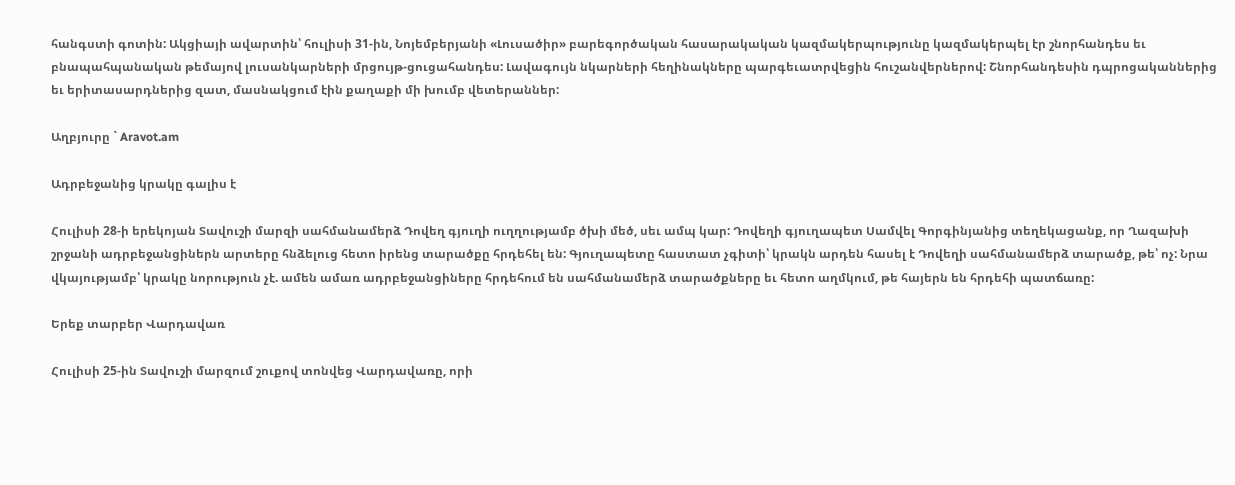հանգստի գոտին: Ակցիայի ավարտին՝ հուլիսի 31-ին, Նոյեմբերյանի «Լուսածիր» բարեգործական հասարակական կազմակերպությունը կազմակերպել էր շնորհանդես եւ բնապահպանական թեմայով լուսանկարների մրցույթ-ցուցահանդես: Լավագույն նկարների հեղինակները պարգեւատրվեցին հուշանվերներով: Շնորհանդեսին դպրոցականներից եւ երիտասարդներից զատ, մասնակցում էին քաղաքի մի խումբ վետերաններ:

Աղբյուրը ` Aravot.am

Ադրբեջանից կրակը գալիս է

Հուլիսի 28-ի երեկոյան Տավուշի մարզի սահմանամերձ Դովեղ գյուղի ուղղությամբ ծխի մեծ, սեւ ամպ կար: Դովեղի գյուղապետ Սամվել Գորգինյանից տեղեկացանք, որ Ղազախի շրջանի ադրբեջանցիներն արտերը հնձելուց հետո իրենց տարածքը հրդեհել են: Գյուղապետը հաստատ չգիտի՝ կրակն արդեն հասել է Դովեղի սահմանամերձ տարածք, թե՝ ոչ: Նրա վկայությամբ՝ կրակը նորություն չէ. ամեն ամառ ադրբեջանցիները հրդեհում են սահմանամերձ տարածքները եւ հետո աղմկում, թե հայերն են հրդեհի պատճառը:

Երեք տարբեր Վարդավառ

Հուլիսի 25-ին Տավուշի մարզում շուքով տոնվեց Վարդավառը, որի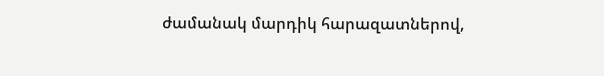ժամանակ մարդիկ հարազատներով,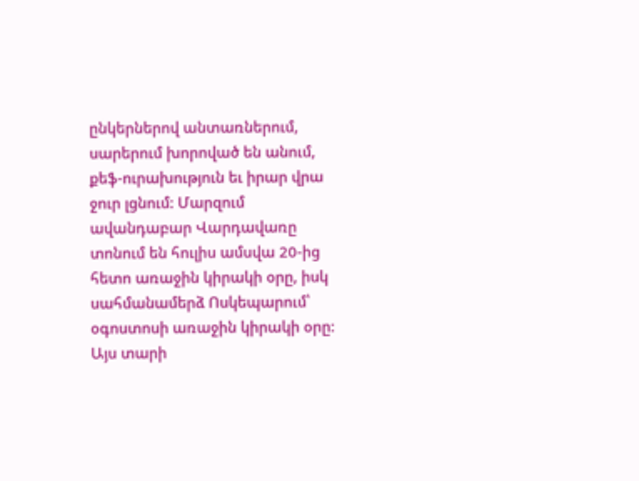ընկերներով անտառներում, սարերում խորոված են անում, քեֆ-ուրախություն եւ իրար վրա ջուր լցնում: Մարզում ավանդաբար Վարդավառը տոնում են հուլիս ամսվա 20-ից հետո առաջին կիրակի օրը, իսկ սահմանամերձ Ոսկեպարում՝ օգոստոսի առաջին կիրակի օրը: Այս տարի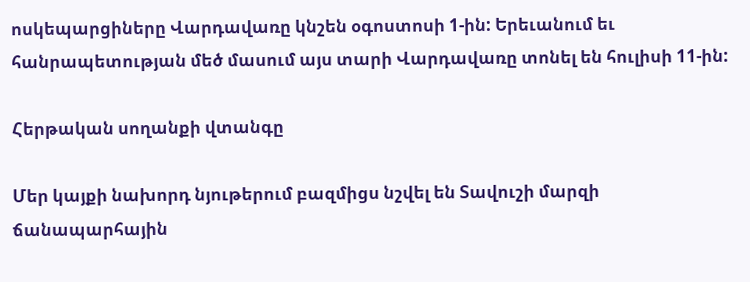ոսկեպարցիները Վարդավառը կնշեն օգոստոսի 1-ին: Երեւանում եւ հանրապետության մեծ մասում այս տարի Վարդավառը տոնել են հուլիսի 11-ին:

Հերթական սողանքի վտանգը

Մեր կայքի նախորդ նյութերում բազմիցս նշվել են Տավուշի մարզի ճանապարհային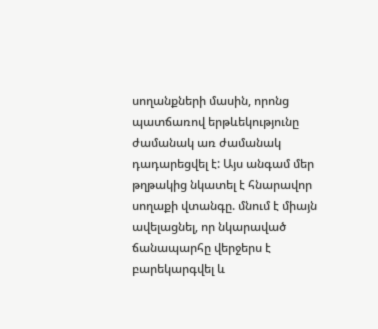սողանքների մասին, որոնց պատճառով երթևեկությունը ժամանակ առ ժամանակ դադարեցվել է: Այս անգամ մեր թղթակից նկատել է հնարավոր սողաքի վտանգը. մնում է միայն ավելացնել, որ նկարաված ճանապարհը վերջերս է բարեկարգվել և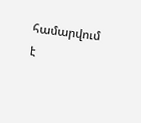համարվում է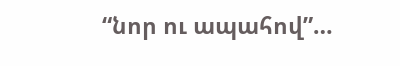“նոր ու ապահով”…